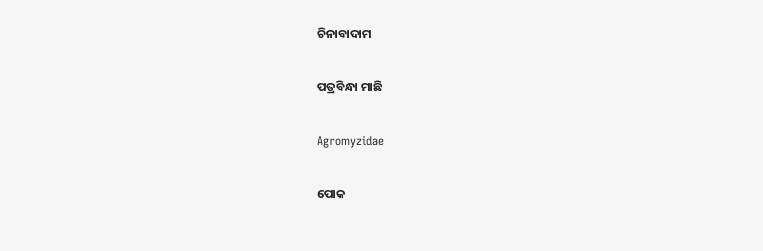ଚିନାବାଦାମ

ପତ୍ରବିନ୍ଧା ମାଛି

Agromyzidae

ପୋକ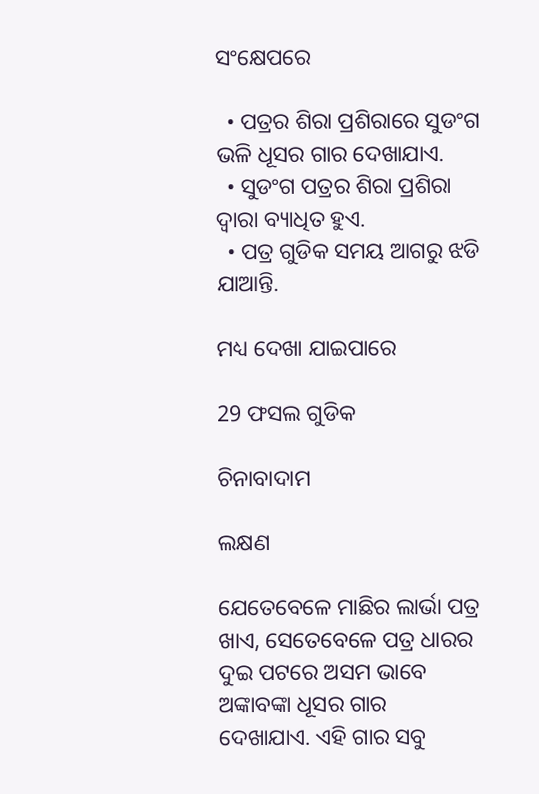ସଂକ୍ଷେପରେ

  • ପତ୍ରର ଶିରା ପ୍ରଶିରାରେ ସୁଡଂଗ ଭଳି ଧୂସର ଗାର ଦେଖାଯାଏ.
  • ସୁଡଂଗ ପତ୍ରର ଶିରା ପ୍ରଶିରା ଦ୍ୱାରା ବ୍ୟାଧିତ ହୁଏ.
  • ପତ୍ର ଗୁଡିକ ସମୟ ଆଗରୁ ଝଡି ଯାଆନ୍ତି.

ମଧ୍ୟ ଦେଖା ଯାଇପାରେ

29 ଫସଲ ଗୁଡିକ

ଚିନାବାଦାମ

ଲକ୍ଷଣ

ଯେତେବେଳେ ମାଛିର ଲାର୍ଭା ପତ୍ର ଖାଏ, ସେତେବେଳେ ପତ୍ର ଧାରର ଦୁଇ ପଟରେ ଅସମ ଭାବେ ଅଙ୍କାବଙ୍କା ଧୂସର ଗାର ଦେଖାଯାଏ. ଏହି ଗାର ସବୁ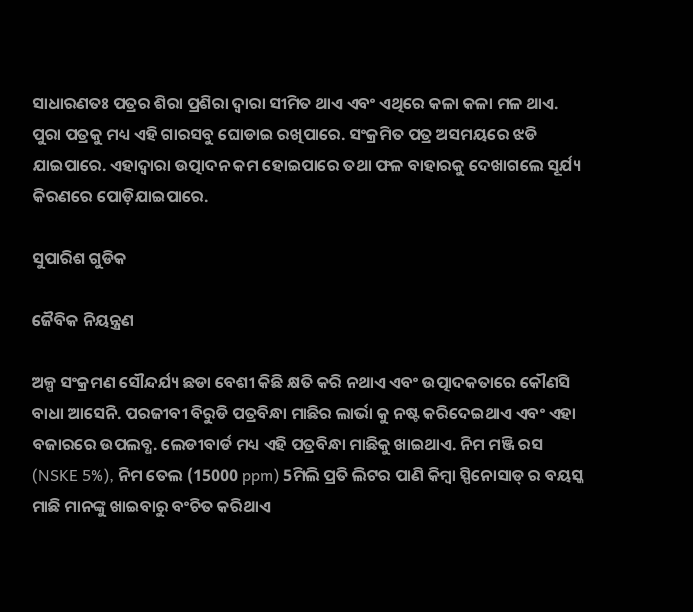ସାଧାରଣତଃ ପତ୍ରର ଶିରା ପ୍ରଶିରା ଦ୍ୱାରା ସୀମିତ ଥାଏ ଏବଂ ଏଥିରେ କଳା କଳା ମଳ ଥାଏ. ପୁରା ପତ୍ରକୁ ମଧ୍ୟ ଏହି ଗାରସବୁ ଘୋଡାଇ ରଖିପାରେ. ସଂକ୍ରମିତ ପତ୍ର ଅସମୟରେ ଝଡି ଯାଇପାରେ. ଏହାଦ୍ୱାରା ଉତ୍ପାଦନ କମ ହୋଇପାରେ ତଥା ଫଳ ବାହାରକୁ ଦେଖାଗଲେ ସୂର୍ଯ୍ୟ କିରଣରେ ପୋଡ଼ିଯାଇପାରେ.

ସୁପାରିଶ ଗୁଡିକ

ଜୈବିକ ନିୟନ୍ତ୍ରଣ

ଅଳ୍ପ ସଂକ୍ରମଣ ସୌନ୍ଦର୍ଯ୍ୟ ଛଡା ବେଶୀ କିଛି କ୍ଷତି କରି ନଥାଏ ଏବଂ ଉତ୍ପାଦକତାରେ କୌଣସି ବାଧା ଆସେନି. ପରଜୀବୀ ବିରୁଡି ପତ୍ରବିନ୍ଧା ମାଛିର ଲାର୍ଭା କୁ ନଷ୍ଟ କରିଦେଇଥାଏ ଏବଂ ଏହା ବଜାରରେ ଉପଲବ୍ଧ. ଲେଡୀବାର୍ଡ ମଧ୍ୟ ଏହି ପତ୍ରବିନ୍ଧା ମାଛିକୁ ଖାଇଥାଏ. ନିମ ମଞ୍ଜି ରସ (NSKE 5%), ନିମ ତେଲ (15000 ppm) 5ମିଲି ପ୍ରତି ଲିଟର ପାଣି କିମ୍ବା ସ୍ପିନୋସାଡ୍ ର ବୟସ୍କ ମାଛି ମାନଙ୍କୁ ଖାଇବାରୁ ବଂଚିତ କରିଥାଏ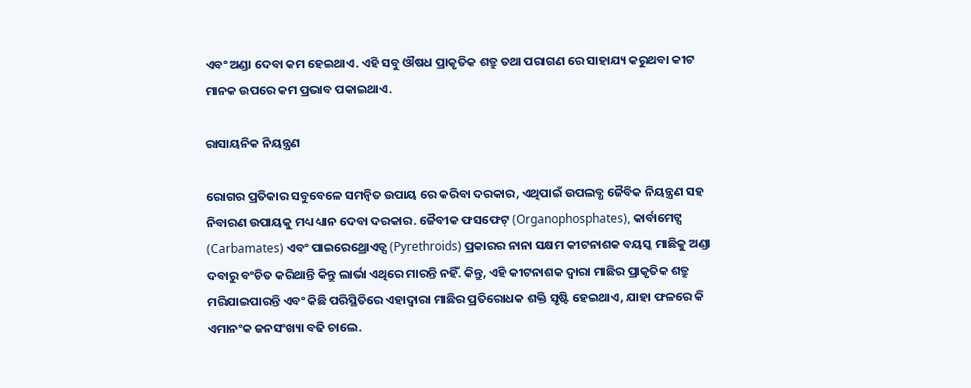ଏବଂ ଅଣ୍ଡା ଦେବା କମ ହେଇଥାଏ. ଏହି ସବୁ ଔଷଧ ପ୍ରାକୃତିକ ଶତ୍ରୁ ତଥା ପରାଗଣ ରେ ସାହାଯ୍ୟ କରୁଥବା କୀଟ ମାନକ ଉପରେ କମ ପ୍ରଭାବ ପକାଇଥାଏ.

ରାସାୟନିକ ନିୟନ୍ତ୍ରଣ

ରୋଗର ପ୍ରତିକାର ସବୁବେଳେ ସମନ୍ବିତ ଉପାୟ ରେ କରିବା ଦରକାର, ଏଥିପାଇଁ ଉପଲବ୍ଧ ଜୈବିକ ନିୟନ୍ତ୍ରଣ ସହ ନିବାରଣ ଉପାୟକୁ ମଧ୍ୟ ଧ୍ୟାନ ଦେବା ଦରକାର. ଜୈବୀକ ଫସଫେଟ୍ (Organophosphates), କାର୍ବାମେଟ୍ସ (Carbamates) ଏବଂ ପାଇରେଥ୍ରୋଏଡ୍ସ (Pyrethroids) ପ୍ରକାରର ନାନା ସକ୍ଷମ କୀଟନାଶକ ବୟସ୍କ ମାଛିକୁ ଅଣ୍ଡା ଦବାରୁ ବଂଚିତ କରିଥାନ୍ତି କିନ୍ତୁ ଲାର୍ଭା ଏଥିରେ ମାରନ୍ତି ନହିଁ. କିନ୍ତୁ, ଏହି କୀଟନାଶକ ଦ୍ୱାରା ମାଛିର ପ୍ରାକୃତିକ ଶତ୍ରୁ ମରିଯାଇପାରନ୍ତି ଏବଂ କିଛି ପରିସ୍ଥିତିରେ ଏହାଦ୍ୱାରା ମାଛିର ପ୍ରତିରୋଧକ ଶକ୍ତି ସୃଷ୍ଟି ହେଇଥାଏ, ଯାହା ଫଳରେ କି ଏମାନଂକ ଜନସଂଖ୍ୟା ବଢି ଚାଲେ.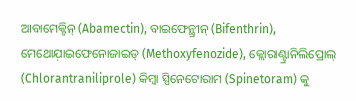ଆବାମେକ୍ଟିନ୍ (Abamectin), ବାଇଫେନ୍ଥ୍ରୀନ୍ (Bifenthrin), ମେଥୋଯ଼ାଇଫେନୋଜାଇଡ୍ (Methoxyfenozide), କ୍ଲୋରାଣ୍ଟ୍ରାନିଲିପ୍ରୋଲ୍ (Chlorantraniliprole) କିମ୍ବା ସ୍ପିନେଟୋରାମ (Spinetoram) କୁ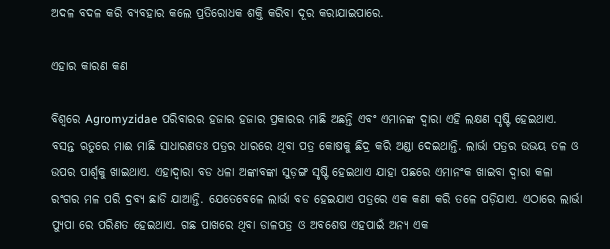ଅଦଳ ବଦଳ କରି ବ୍ୟବହାର କଲେ ପ୍ରତିରୋଧକ ଶକ୍ତି କରିବା ଦୂର କରାଯାଇପାରେ.

ଏହାର କାରଣ କଣ

ବିଶ୍ୱରେ Agromyzidae ପରିବାରର ହଜାର ହଜାର ପ୍ରକାରର ମାଛି ଅଛନ୍ତି ଏବଂ ଏମାନଙ୍କ ଦ୍ୱାରା ଏହି ଲକ୍ଷଣ ସୃଷ୍ଟି ହେଇଥାଏ. ବସନ୍ତ ଋତୁରେ ମାଈ ମାଛି ସାଧାରଣତଃ ପତ୍ରର ଧାରରେ ଥିବା ପତ୍ର କୋଷକୁ ଛିଦ୍ର କରି ଅଣ୍ଡା ଦେଇଥାନ୍ତି. ଲାର୍ଭା ପତ୍ରର ଉଭୟ ତଳ ଓ ଉପର ପାର୍ଶ୍ୱକୁ ଖାଇଥାଏ. ଏହାଦ୍ୱାରା ବଡ ଧଳା ଅଙ୍କାବଙ୍କା ସୁଡ଼ଙ୍ଗ ସୃଷ୍ଟି ହେଇଥାଏ ଯାହା ପଛରେ ଏମାନଂକ ଖାଇବା ଦ୍ୱାରା କଳା ରଂଗର ମଳ ପରି ଦ୍ରବ୍ୟ ଛାଡି ଯାଆନ୍ତି. ଯେତେବେଳେ ଲାର୍ଭା ବଡ ହେଇଯାଏ ପତ୍ରରେ ଏକ କଣା କରି ତଳେ ପଡ଼ିଯାଏ. ଏଠାରେ ଲାର୍ଭା ପ୍ୟୁପା ରେ ପରିଣତ ହେଇଥାଏ. ଗଛ ପାଖରେ ଥିବା ଡାଳପତ୍ର ଓ ଅବଶେଷ ଏହପାଇଁ ଅନ୍ୟ ଏକ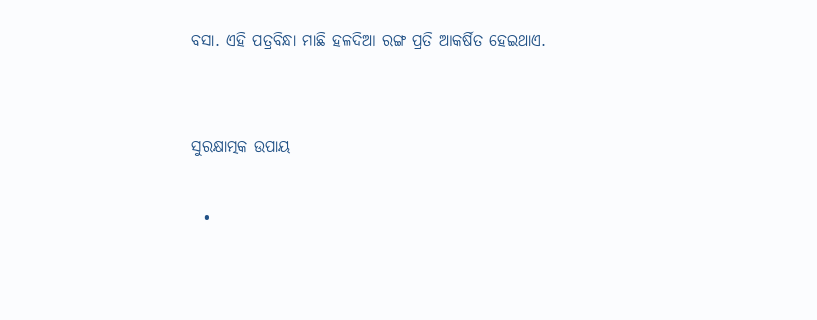ବସା. ଏହି ପତ୍ରବିନ୍ଧା ମାଛି ହଳଦିଆ ରଙ୍ଗ ପ୍ରତି ଆକର୍ଷିତ ହେଇଥାଏ.


ସୁରକ୍ଷାତ୍ମକ ଉପାୟ

  •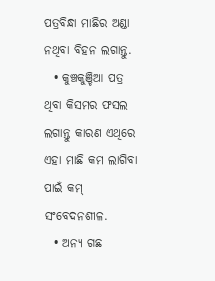ପତ୍ରବିନ୍ଧା ମାଛିର ଅଣ୍ଡା ନଥିବା ବିହନ ଲଗାନ୍ତୁ.
  • କୁଞ୍ଚକୁଞ୍ଚିଆ ପତ୍ର ଥିବା କିସମର ଫସଲ ଲଗାନ୍ତୁ କାରଣ ଏଥିରେ ଏହା ମାଛି କମ ଲାଗିବା ପାଇଁ କମ୍ ସଂବେଦନଶୀଳ.
  • ଅନ୍ୟ ଗଛ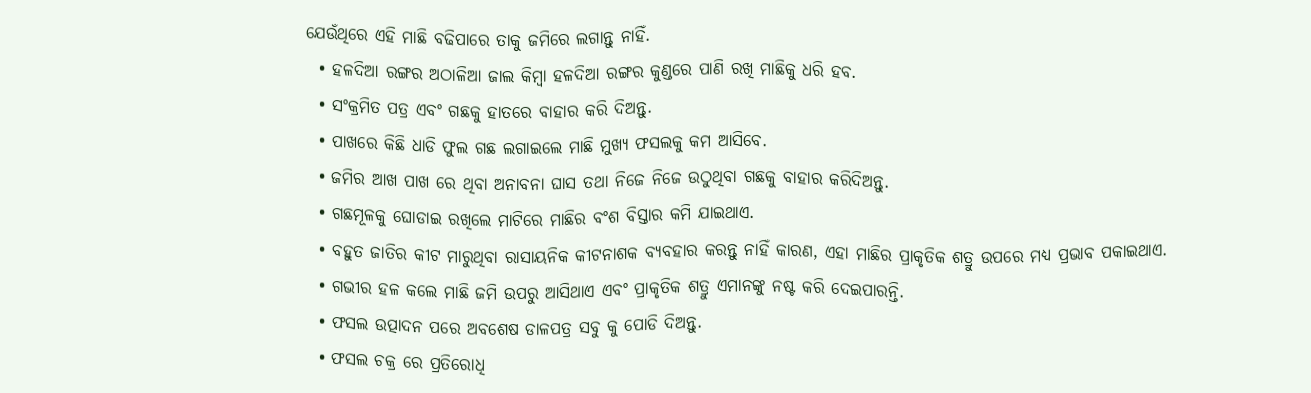ଯେଉଁଥିରେ ଏହି ମାଛି ବଢିପାରେ ତାକୁ ଜମିରେ ଲଗାନ୍ତୁ ନାହିଁ.
  • ହଳଦିଆ ରଙ୍ଗର ଅଠାଳିଆ ଜାଲ କିମ୍ବା ହଳଦିଆ ରଙ୍ଗର କୁଣ୍ଡରେ ପାଣି ରଖି ମାଛିକୁ ଧରି ହବ.
  • ସଂକ୍ରମିତ ପତ୍ର ଏବଂ ଗଛକୁ ହାତରେ ବାହାର କରି ଦିଅନ୍ତୁ.
  • ପାଖରେ କିଛି ଧାଡି ଫୁଲ ଗଛ ଲଗାଇଲେ ମାଛି ମୁଖ୍ୟ ଫସଲକୁ କମ ଆସିବେ.
  • ଜମିର ଆଖ ପାଖ ରେ ଥିବା ଅନାବନା ଘାସ ତଥା ନିଜେ ନିଜେ ଉଠୁଥିବା ଗଛକୁ ବାହାର କରିଦିଅନ୍ତୁ.
  • ଗଛମୂଳକୁ ଘୋଡାଇ ରଖିଲେ ମାଟିରେ ମାଛିର ବଂଶ ବିସ୍ତାର କମି ଯାଇଥାଏ.
  • ବହୁତ ଜାତିର କୀଟ ମାରୁଥିବା ରାସାୟନିକ କୀଟନାଶକ ବ୍ୟବହାର କରନ୍ତୁ ନାହିଁ କାରଣ, ଏହା ମାଛିର ପ୍ରାକୃତିକ ଶତ୍ରୁ ଉପରେ ମଧ୍ୟ ପ୍ରଭାବ ପକାଇଥାଏ.
  • ଗଭୀର ହଳ କଲେ ମାଛି ଜମି ଉପରୁ ଆସିଥାଏ ଏବଂ ପ୍ରାକୃତିକ ଶତ୍ରୁ ଏମାନଙ୍କୁ ନଷ୍ଟ କରି ଦେଇପାରନ୍ତି.
  • ଫସଲ ଉତ୍ପାଦନ ପରେ ଅବଶେଷ ଡାଳପତ୍ର ସବୁ କୁ ପୋଡି ଦିଅନ୍ତୁ.
  • ଫସଲ ଚକ୍ର ରେ ପ୍ରତିରୋଧି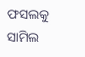ଫସଲକୁ ସାମିଲ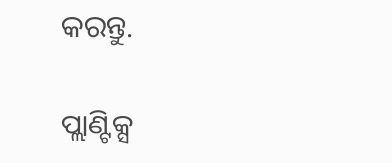କରନ୍ତୁ.

ପ୍ଲାଣ୍ଟିକ୍ସ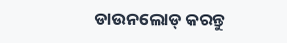ଡାଉନଲୋଡ୍ କରନ୍ତୁ